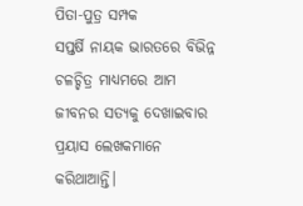ପିତା-ପୁତ୍ର ସମ୍ପକ
ସପ୍ତର୍ଷି ନାୟକ ଭାରତରେ ବିଭିନ୍ନ ଚଳଚ୍ଚିତ୍ର ମାଧ୍ୟମରେ ଆମ ଜୀବନର ସତ୍ୟକୁ ଦେଖାଇବାର ପ୍ରୟାସ ଲେଖକମାନେ କରିଥାଆନ୍ତି।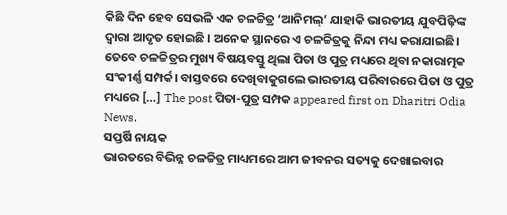କିଛି ଦିନ ହେବ ସେଭଳି ଏକ ଚଳଚ୍ଚିତ୍ର ‘ଆନିମଲ୍’ ଯାହାକି ଭାରତୀୟ ଯୁବପିଢ଼ିଙ୍କ ଦ୍ବାରା ଆଦୃତ ହୋଇଛି । ଅନେକ ସ୍ଥାନରେ ଏ ଚଳଚ୍ଚିତ୍ରକୁ ନିନ୍ଦା ମଧ୍ୟ କରାଯାଇଛି। ତେବେ ଚଳଚ୍ଚିତ୍ରର ମୁଖ୍ୟ ବିଷୟବସ୍ତୁ ଥିଲା ପିତା ଓ ପୁତ୍ର ମଧ୍ୟରେ ଥିବା ନକାରାତ୍ମକ ସଂକୀର୍ଣ୍ଣ ସମ୍ପର୍କ। ବାସ୍ତବରେ ଦେଖିବାକୁଗଲେ ଭାରତୀୟ ପରିବାରରେ ପିତା ଓ ପୁତ୍ର ମଧ୍ୟରେ […] The post ପିତା-ପୁତ୍ର ସମ୍ପକ appeared first on Dharitri Odia News.
ସପ୍ତର୍ଷି ନାୟକ
ଭାରତରେ ବିଭିନ୍ନ ଚଳଚ୍ଚିତ୍ର ମାଧ୍ୟମରେ ଆମ ଜୀବନର ସତ୍ୟକୁ ଦେଖାଇବାର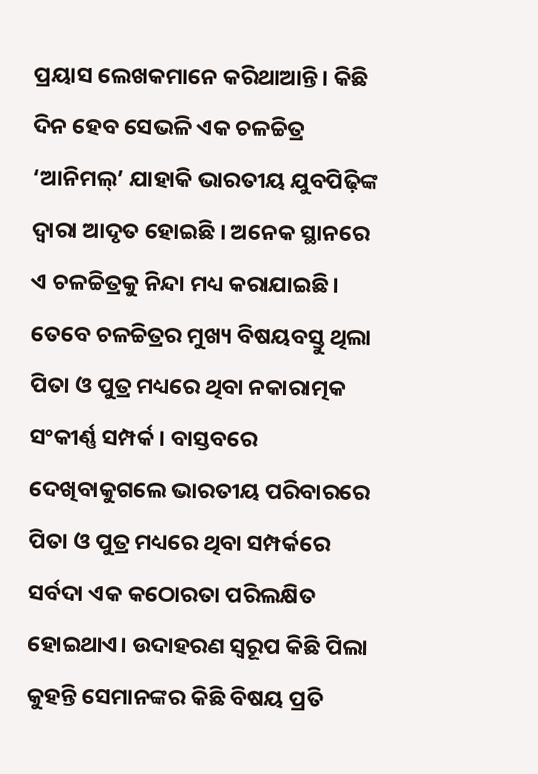ପ୍ରୟାସ ଲେଖକମାନେ କରିଥାଆନ୍ତି। କିଛି ଦିନ ହେବ ସେଭଳି ଏକ ଚଳଚ୍ଚିତ୍ର ‘ଆନିମଲ୍’ ଯାହାକି ଭାରତୀୟ ଯୁବପିଢ଼ିଙ୍କ ଦ୍ବାରା ଆଦୃତ ହୋଇଛି । ଅନେକ ସ୍ଥାନରେ ଏ ଚଳଚ୍ଚିତ୍ରକୁ ନିନ୍ଦା ମଧ୍ୟ କରାଯାଇଛି। ତେବେ ଚଳଚ୍ଚିତ୍ରର ମୁଖ୍ୟ ବିଷୟବସ୍ତୁ ଥିଲା ପିତା ଓ ପୁତ୍ର ମଧ୍ୟରେ ଥିବା ନକାରାତ୍ମକ ସଂକୀର୍ଣ୍ଣ ସମ୍ପର୍କ। ବାସ୍ତବରେ ଦେଖିବାକୁଗଲେ ଭାରତୀୟ ପରିବାରରେ ପିତା ଓ ପୁତ୍ର ମଧ୍ୟରେ ଥିବା ସମ୍ପର୍କରେ ସର୍ବଦା ଏକ କଠୋରତା ପରିଲକ୍ଷିତ ହୋଇଥାଏ। ଉଦାହରଣ ସ୍ବରୂପ କିଛି ପିଲା କୁହନ୍ତି ସେମାନଙ୍କର କିଛି ବିଷୟ ପ୍ରତି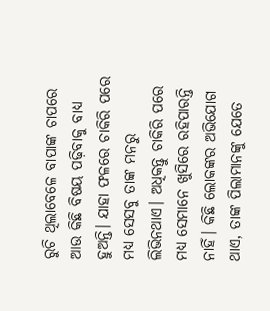ରୁଚି ଥିଲାବେଳେ ବାପାଙ୍କ ଚାପରେ ଆଉ କିଛି ବିଷୟ ପଢ଼ିବାକୁ ବାଧ୍ୟ ହୁଅନ୍ତି। ଯାହା ଫଳରେ ଚାକିରି ପରେ ମଧ୍ୟ ସେସବୁ ତାଙ୍କ ମନରୁ ଲିଭିନଥାଏ। ଅଧିକନ୍ତୁ ଚାକିରି ପରେ ମଧ୍ୟ ସେମାନେ ଖୁସିରେ ରହିପାରନ୍ତି ନାହିଁ। କିଛି ଲୋକଙ୍କର ଅଭିଯୋଗ ଥାଏ, ତାଙ୍କ ପିଲାମାନଙ୍କୁ ଯେତେ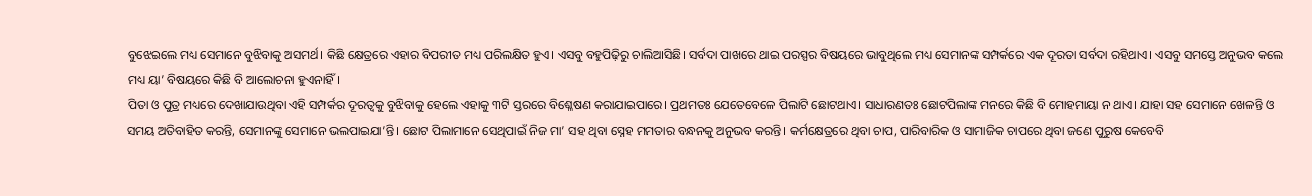ବୁଝେଇଲେ ମଧ୍ୟ ସେମାନେ ବୁଝିବାକୁ ଅସମର୍ଥ। କିଛି କ୍ଷେତ୍ରରେ ଏହାର ବିପରୀତ ମଧ୍ୟ ପରିଲକ୍ଷିତ ହୁଏ। ଏସବୁ ବହୁପିଢ଼ିରୁ ଚାଲିଆସିଛି। ସର୍ବଦା ପାଖରେ ଥାଇ ପରସ୍ପର ବିଷୟରେ ଭାବୁଥିଲେ ମଧ୍ୟ ସେମାନଙ୍କ ସମ୍ପର୍କରେ ଏକ ଦୂରତା ସର୍ବଦା ରହିଥାଏ। ଏସବୁ ସମସ୍ତେ ଅନୁଭବ କଲେ ମଧ୍ୟ ୟା’ ବିଷୟରେ କିଛି ବି ଆଲୋଚନା ହୁଏନାହିଁ।
ପିତା ଓ ପୁତ୍ର ମଧ୍ୟରେ ଦେଖାଯାଉଥିବା ଏହି ସମ୍ପର୍କର ଦୂରତ୍ୱକୁ ବୁଝିବାକୁ ହେଲେ ଏହାକୁ ୩ଟି ସ୍ତରରେ ବିଶ୍ଳେଷଣ କରାଯାଇପାରେ। ପ୍ରଥମତଃ ଯେତେବେଳେ ପିଲାଟି ଛୋଟଥାଏ। ସାଧାରଣତଃ ଛୋଟପିଲାଙ୍କ ମନରେ କିଛି ବି ମୋହମାୟା ନ ଥାଏ। ଯାହା ସହ ସେମାନେ ଖେଳନ୍ତି ଓ ସମୟ ଅତିବାହିତ କରନ୍ତି, ସେମାନଙ୍କୁ ସେମାନେ ଭଲପାଇଯା’ନ୍ତି। ଛୋଟ ପିଲାମାନେ ସେଥିପାଇଁ ନିଜ ମା’ ସହ ଥିବା ସ୍ନେହ ମମତାର ବନ୍ଧନକୁ ଅନୁଭବ କରନ୍ତି। କର୍ମକ୍ଷେତ୍ରରେ ଥିବା ଚାପ, ପାରିବାରିକ ଓ ସାମାଜିକ ଚାପରେ ଥିବା ଜଣେ ପୁରୁଷ କେବେବି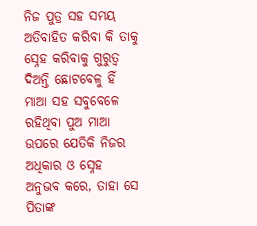ନିଜ ପୁତ୍ର ସହ ସମୟ ଅତିବାହିତ କରିବା କି ତାକୁ ସ୍ନେହ କରିବାକୁ ଗୁରୁତ୍ୱ ଦିଅନ୍ତି ଛୋଟବେଳୁ ହିଁ ମାଆ ସହ ସବୁବେଳେ ରହିଥିବା ପୁଅ ମାଆ ଉପରେ ଯେତିକି ନିଜର ଅଧିକାର ଓ ସ୍ନେହ ଅନୁଭବ କରେ, ତାହା ସେ ପିତାଙ୍କ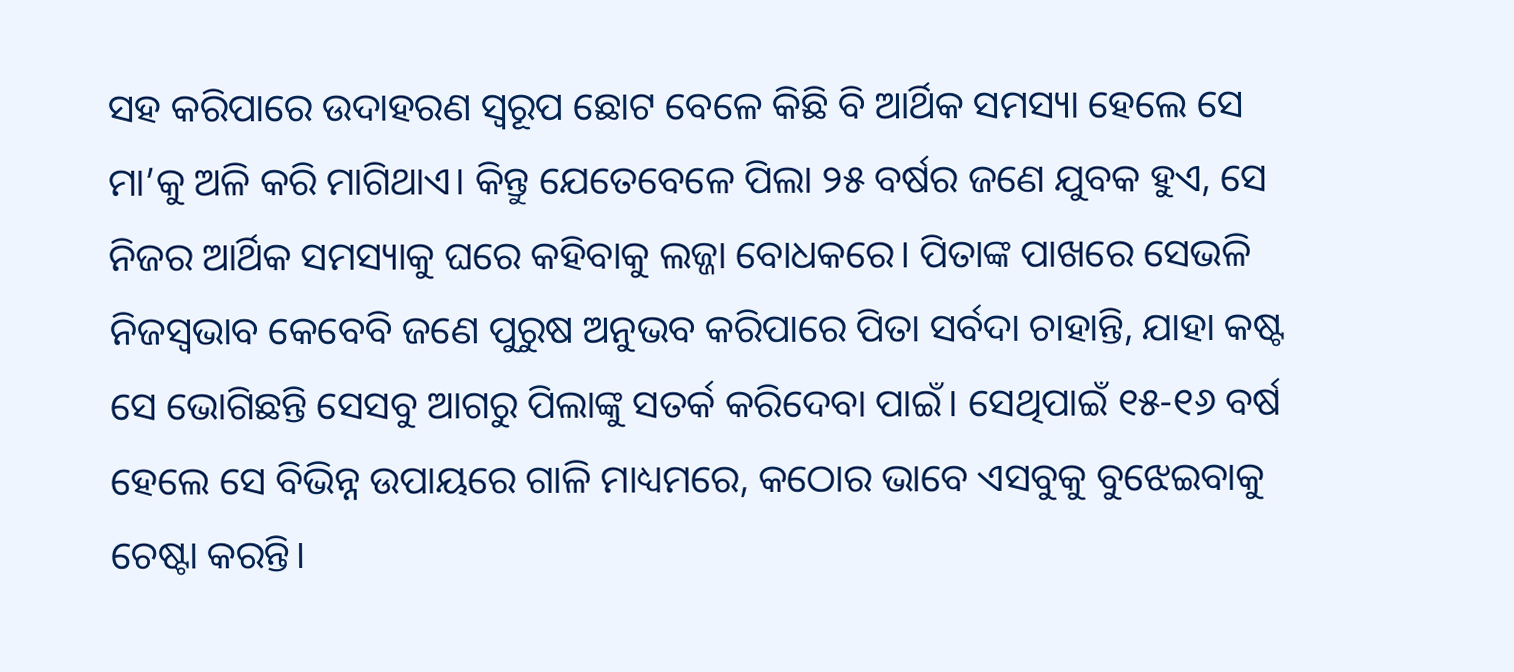ସହ କରିପାରେ ଉଦାହରଣ ସ୍ବରୂପ ଛୋଟ ବେଳେ କିଛି ବି ଆର୍ଥିକ ସମସ୍ୟା ହେଲେ ସେ ମା’କୁ ଅଳି କରି ମାଗିଥାଏ। କିନ୍ତୁ ଯେତେବେଳେ ପିଲା ୨୫ ବର୍ଷର ଜଣେ ଯୁବକ ହୁଏ, ସେ ନିଜର ଆର୍ଥିକ ସମସ୍ୟାକୁ ଘରେ କହିବାକୁ ଲଜ୍ଜା ବୋଧକରେ। ପିତାଙ୍କ ପାଖରେ ସେଭଳି ନିଜସ୍ବଭାବ କେବେବି ଜଣେ ପୁରୁଷ ଅନୁଭବ କରିପାରେ ପିତା ସର୍ବଦା ଚାହାନ୍ତି, ଯାହା କଷ୍ଟ ସେ ଭୋଗିଛନ୍ତି ସେସବୁ ଆଗରୁ ପିଲାଙ୍କୁ ସତର୍କ କରିଦେବା ପାଇଁ। ସେଥିପାଇଁ ୧୫-୧୬ ବର୍ଷ ହେଲେ ସେ ବିଭିନ୍ନ ଉପାୟରେ ଗାଳି ମାଧ୍ୟମରେ, କଠୋର ଭାବେ ଏସବୁକୁ ବୁଝେଇବାକୁ ଚେଷ୍ଟା କରନ୍ତି।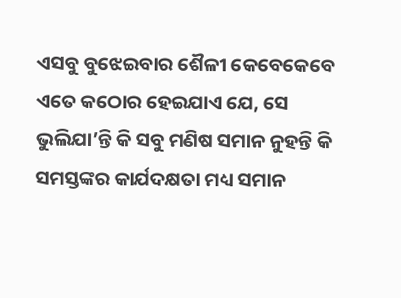ଏସବୁ ବୁଝେଇବାର ଶୈଳୀ କେବେକେବେ ଏତେ କଠୋର ହେଇଯାଏ ଯେ, ସେ ଭୁଲିଯା’ନ୍ତି କି ସବୁ ମଣିଷ ସମାନ ନୁହନ୍ତି କି ସମସ୍ତଙ୍କର କାର୍ଯଦକ୍ଷତା ମଧ୍ୟ ସମାନ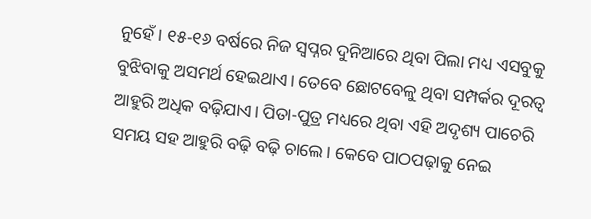ନୁହେଁ। ୧୫-୧୬ ବର୍ଷରେ ନିଜ ସ୍ବପ୍ନର ଦୁନିଆରେ ଥିବା ପିଲା ମଧ୍ୟ ଏସବୁକୁ ବୁଝିବାକୁ ଅସମର୍ଥ ହେଇଥାଏ। ତେବେ ଛୋଟବେଳୁ ଥିବା ସମ୍ପର୍କର ଦୂରତ୍ୱ ଆହୁରି ଅଧିକ ବଢ଼ିଯାଏ। ପିତା-ପୁତ୍ର ମଧ୍ୟରେ ଥିବା ଏହି ଅଦୃଶ୍ୟ ପାଚେରି ସମୟ ସହ ଆହୁରି ବଢ଼ି ବଢ଼ି ଚାଲେ। କେବେ ପାଠପଢ଼ାକୁ ନେଇ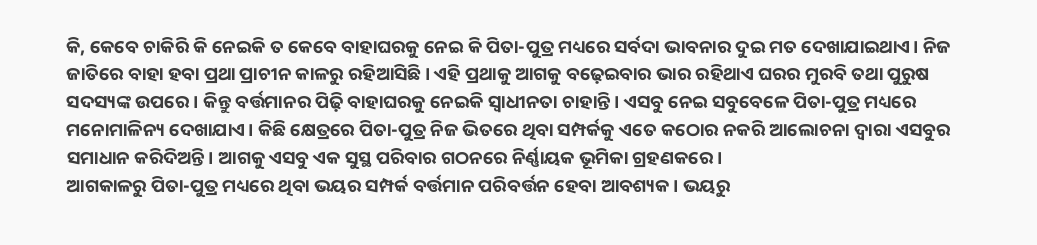କି, କେବେ ଚାକିରି କି ନେଇକି ତ କେବେ ବାହାଘରକୁ ନେଇ କି ପିତା-ପୁତ୍ର ମଧ୍ୟରେ ସର୍ବଦା ଭାବନାର ଦୁଇ ମତ ଦେଖାଯାଇଥାଏ। ନିଜ ଜାତିରେ ବାହା ହବା ପ୍ରଥା ପ୍ରାଚୀନ କାଳରୁ ରହିଆସିଛି। ଏହି ପ୍ରଥାକୁ ଆଗକୁ ବଢ଼େଇବାର ଭାର ରହିଥାଏ ଘରର ମୁରବି ତଥା ପୁରୁଷ ସଦସ୍ୟଙ୍କ ଉପରେ। କିନ୍ତୁ ବର୍ତ୍ତମାନର ପିଢ଼ି ବାହାଘରକୁ ନେଇକି ସ୍ବାଧୀନତା ଚାହାନ୍ତି। ଏସବୁ ନେଇ ସବୁବେଳେ ପିତା-ପୁତ୍ର ମଧ୍ୟରେ ମନୋମାଳିନ୍ୟ ଦେଖାଯାଏ। କିଛି କ୍ଷେତ୍ରରେ ପିତା-ପୁତ୍ର ନିଜ ଭିତରେ ଥିବା ସମ୍ପର୍କକୁ ଏତେ କଠୋର ନକରି ଆଲୋଚନା ଦ୍ବାରା ଏସବୁର ସମାଧାନ କରିଦିଅନ୍ତି। ଆଗକୁ ଏସବୁ ଏକ ସୁସ୍ଥ ପରିବାର ଗଠନରେ ନିର୍ଣ୍ଣାୟକ ଭୂମିକା ଗ୍ରହଣକରେ।
ଆଗକାଳରୁ ପିତା-ପୁତ୍ର ମଧ୍ୟରେ ଥିବା ଭୟର ସମ୍ପର୍କ ବର୍ତ୍ତମାନ ପରିବର୍ତ୍ତନ ହେବା ଆବଶ୍ୟକ। ଭୟରୁ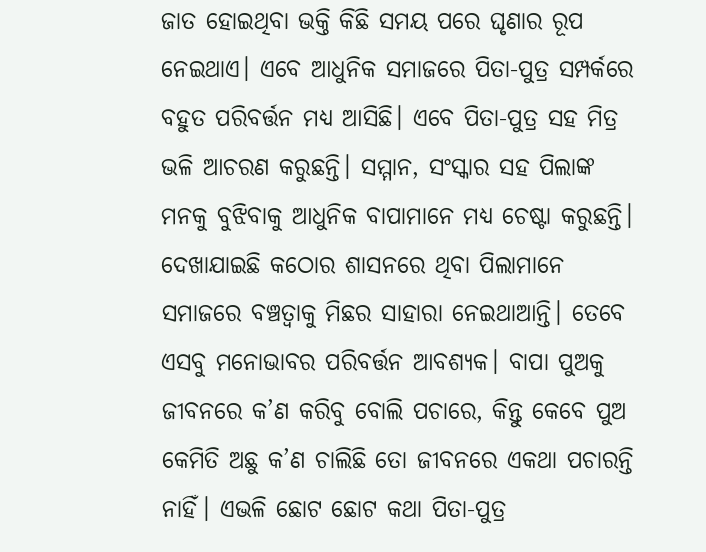ଜାତ ହୋଇଥିବା ଭକ୍ତି କିଛି ସମୟ ପରେ ଘୃଣାର ରୂପ ନେଇଥାଏ। ଏବେ ଆଧୁନିକ ସମାଜରେ ପିତା-ପୁତ୍ର ସମ୍ପର୍କରେ ବହୁତ ପରିବର୍ତ୍ତନ ମଧ୍ୟ ଆସିଛି। ଏବେ ପିତା-ପୁତ୍ର ସହ ମିତ୍ର ଭଳି ଆଚରଣ କରୁଛନ୍ତି। ସମ୍ମାନ, ସଂସ୍କାର ସହ ପିଲାଙ୍କ ମନକୁ ବୁଝିବାକୁ ଆଧୁନିକ ବାପାମାନେ ମଧ୍ୟ ଚେଷ୍ଟା କରୁଛନ୍ତି। ଦେଖାଯାଇଛି କଠୋର ଶାସନରେ ଥିବା ପିଲାମାନେ ସମାଜରେ ବଞ୍ଚତ୍ବାକୁ ମିଛର ସାହାରା ନେଇଥାଆନ୍ତି। ତେବେ ଏସବୁ ମନୋଭାବର ପରିବର୍ତ୍ତନ ଆବଶ୍ୟକ। ବାପା ପୁଅକୁ ଜୀବନରେ କ’ଣ କରିବୁ ବୋଲି ପଚାରେ, କିନ୍ତୁ କେବେ ପୁଅ କେମିତି ଅଛୁ କ’ଣ ଚାଲିଛି ତୋ ଜୀବନରେ ଏକଥା ପଚାରନ୍ତି ନାହିଁ। ଏଭଳି ଛୋଟ ଛୋଟ କଥା ପିତା-ପୁତ୍ର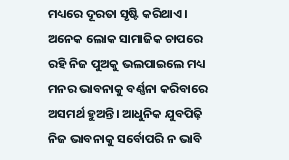ମଧ୍ୟରେ ଦୂରତା ସୃଷ୍ଟି କରିଥାଏ। ଅନେକ ଲୋକ ସାମାଜିକ ଚାପରେ ରହି ନିଜ ପୁଅକୁ ଭଲପାଇଲେ ମଧ୍ୟ ମନର ଭାବନାକୁ ବର୍ଣ୍ଣନା କରିବାରେ ଅସମର୍ଥ ହୁଅନ୍ତି। ଆଧୁନିକ ଯୁବପିଢ଼ି ନିଜ ଭାବନାକୁ ସର୍ବୋପରି ନ ଭାବି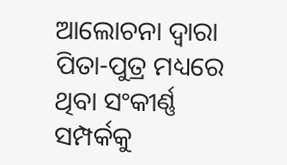ଆଲୋଚନା ଦ୍ୱାରା ପିତା-ପୁତ୍ର ମଧ୍ୟରେ ଥିବା ସଂକୀର୍ଣ୍ଣ ସମ୍ପର୍କକୁ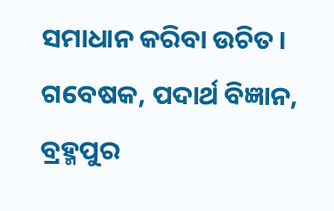ସମାଧାନ କରିବା ଉଚିତ।
ଗବେଷକ, ପଦାର୍ଥ ବିଜ୍ଞାନ, ବ୍ରହ୍ମପୁର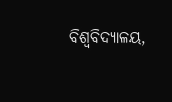ବିଶ୍ୱବିଦ୍ୟାଳୟ,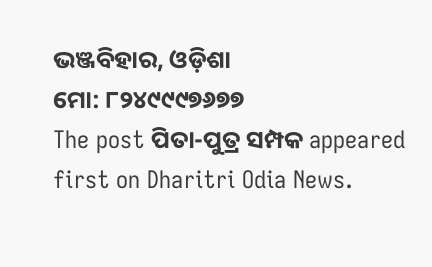ଭଞ୍ଜବିହାର, ଓଡ଼ିଶା
ମୋ: ୮୨୪୯୯୯୭୬୭୭
The post ପିତା-ପୁତ୍ର ସମ୍ପକ appeared first on Dharitri Odia News.